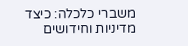משברי כלכלה: כיצד מדיניות וחידושים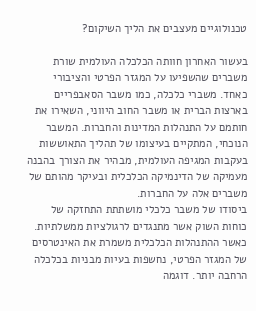טכנולוגיים מעצבים את הליך השיקום?

בעשור האחרון חוותה הכלכלה העולמית שורת משברים שהשפיעו על המגזר הפרטי והציבורי כאחד. משברי כלכלה, כמו משבר הסאבפריים בארצות הברית או משבר החוב היווני, השאירו את חותמם על התנהלות המדינות והחברות. המשבר הנוכחי, המתקיים בעיצומו של תהליך התאוששות בעקבות המגיפה העולמית, מבהיר את הצורך בהבנה מעמיקה של הדינמיקה הכלכלית ובעיקר מהותם של משברים אלה על החברות.
ביסודו של משבר כלכלי מושתתת התחזקה של כוחות השוק אשר מתנגדים לרגולציות ממשלתיות. כאשר ההתנהלות הכלכלית משמרת את האינטרסים של המגזר הפרטי, נחשפות בעיות מבניות בכלכלה הרחבה יותר. דוגמה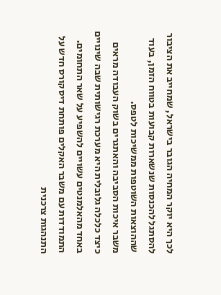לכך היא יוקר המחיה הגובר בישראל, שמחייב את הציבור להסתגל להכנסות שנשארות קבועות בטווח הזמן, בעוד שההוצאות השוטפות ממשיכות לטפס.
משבר איכות הסביבה והאתגרים בשוק העבודה מראים כיצד כלכלה גלובלית היא מערכת רגישותית שבה שינויים באחד מהאלמנטים עשויים להשפיע על שאר התחומים. התמודדות עם משבר האקלים פותחת דיסקורס חדש על התנהגות צרכנית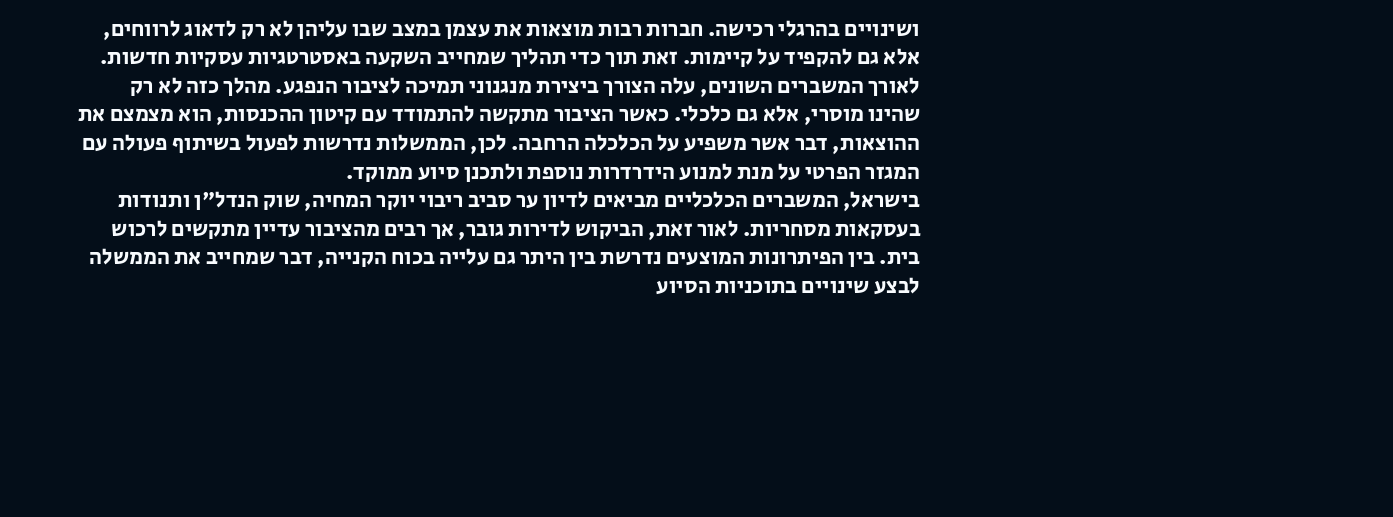ושינויים בהרגלי רכישה. חברות רבות מוצאות את עצמן במצב שבו עליהן לא רק לדאוג לרווחים, אלא גם להקפיד על קיימות. זאת תוך כדי תהליך שמחייב השקעה באסטרטגיות עסקיות חדשות.
לאורך המשברים השונים, עלה הצורך ביצירת מנגנוני תמיכה לציבור הנפגע. מהלך כזה לא רק שהינו מוסרי, אלא גם כלכלי. כאשר הציבור מתקשה להתמודד עם קיטון ההכנסות, הוא מצמצם את ההוצאות, דבר אשר משפיע על הכלכלה הרחבה. לכן, הממשלות נדרשות לפעול בשיתוף פעולה עם המגזר הפרטי על מנת למנוע הידרדרות נוספת ולתכנן סיוע ממוקד.
בישראל, המשברים הכלכליים מביאים לדיון ער סביב ריבוי יוקר המחיה, שוק הנדל"ן ותנודות בעסקאות מסחריות. לאור זאת, הביקוש לדירות גובר, אך רבים מהציבור עדיין מתקשים לרכוש בית. בין הפיתרונות המוצעים נדרשת בין היתר גם עלייה בכוח הקנייה, דבר שמחייב את הממשלה לבצע שינויים בתוכניות הסיוע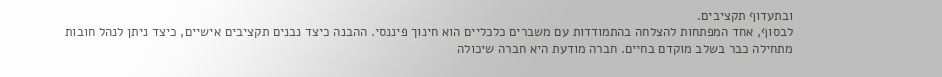ובתעדוף תקציבים.
לבסוף, אחד המפתחות להצלחה בהתמודדות עם משברים כלכליים הוא חינוך פיננסי. ההבנה כיצד נבנים תקציבים אישיים, כיצד ניתן לנהל חובות מתחילה כבר בשלב מוקדם בחיים. חברה מודעת היא חברה שיכולה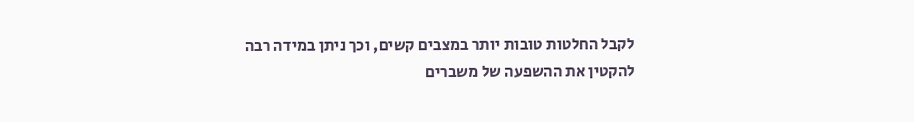לקבל החלטות טובות יותר במצבים קשים, וכך ניתן במידה רבה להקטין את ההשפעה של משברים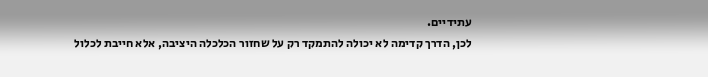עתידיים.
לכן, הדרך קדימה לא יכולה להתמקד רק על שחזור הכלכלה היציבה, אלא חייבת לכלול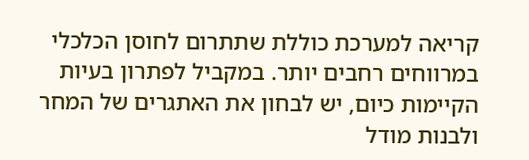קריאה למערכת כוללת שתתרום לחוסן הכלכלי במרווחים רחבים יותר. במקביל לפתרון בעיות הקיימות כיום, יש לבחון את האתגרים של המחר ולבנות מודל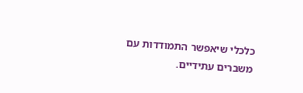כלכלי שיאפשר התמודדות עם משברים עתידיים.